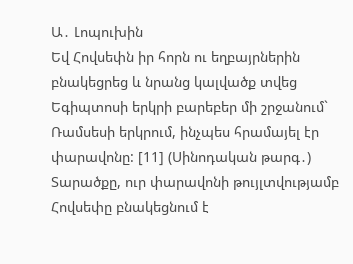Ա․ Լոպուխին
Եվ Հովսեփն իր հորն ու եղբայրներին բնակեցրեց և նրանց կալվածք տվեց Եգիպտոսի երկրի բարեբեր մի շրջանում` Ռամսեսի երկրում, ինչպես հրամայել էր փարավոնը: [11] (Սինոդական թարգ․)
Տարածքը, ուր փարավոնի թույլտվությամբ Հովսեփը բնակեցնում է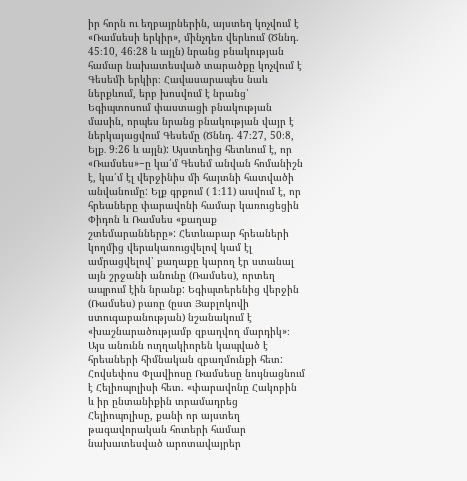իր հորն ու եղբայրներին, այստեղ կոչվում է «Ռամսեսի երկիր», մինչդեռ վերևում (Ծննդ. 45։10, 46։28 և այլն) նրանց բնակության համար նախատեսված տարածքը կոչվում է Գեսեմի երկիր։ Հավասարապես նաև ներքևում, երբ խոսվում է նրանց՝ Եգիպտոսում փաստացի բնակության մասին, որպես նրանց բնակության վայր է ներկայացվում Գեսեմը (Ծննդ. 47։27, 50։8, Ելք․ 9։26 և այլն): Այստեղից հետևում է, որ «Ռամսես»−ը կա՛մ Գեսեմ անվան հոմանիշն է, կա՛մ էլ վերջինիս մի հայտնի հատվածի անվանումը: Ելք գրքում ( 1։11) ասվում է, որ հրեաները փարավոնի համար կառուցեցին Փիդոն և Ռամսես «քաղաք շտեմարանները»: Հետևաբար հրեաների կողմից վերակառուցվելով կամ էլ ամրացվելով՝ քաղաքը կարող էր ստանալ այն շրջանի անունը (Ռամսես), որտեղ ապրում էին նրանք: Եգիպտերենից վերջին (Ռամսես) բառը (ըստ Յաբլոկովի ստուգաբանության) նշանակում է «խաշնարածությամբ զբաղվող մարդիկ»։ Այս անունն ուղղակիորեն կապված է հրեաների հիմնական զբաղմունքի հետ: Հովսեփոս Փլավիոսը Ռամսեսը նույնացնում է Հելիոպոլիսի հետ. «փարավոնը Հակոբին և իր ընտանիքին տրամադրեց Հելիոպոլիսը, քանի որ այստեղ թագավորական հոտերի համար նախատեսված արոտավայրեր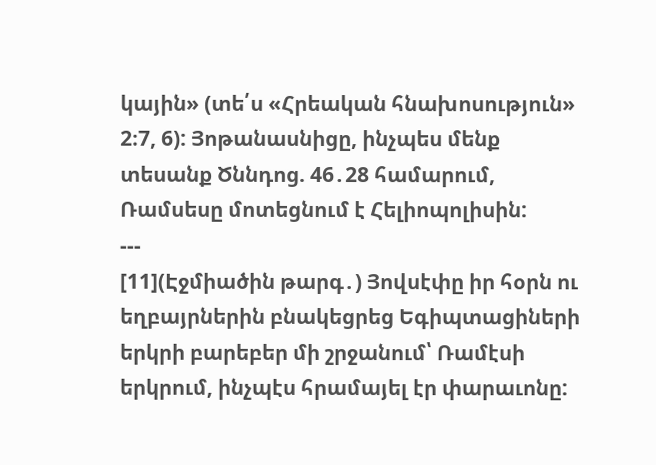կային» (տե՛ս «Հրեական հնախոսություն» 2։7, 6): Յոթանասնիցը, ինչպես մենք տեսանք Ծննդոց. 46․28 համարում, Ռամսեսը մոտեցնում է Հելիոպոլիսին:
---
[11](Էջմիածին թարգ․) Յովսէփը իր հօրն ու եղբայրներին բնակեցրեց Եգիպտացիների երկրի բարեբեր մի շրջանում՝ Ռամէսի երկրում, ինչպէս հրամայել էր փարաւոնը: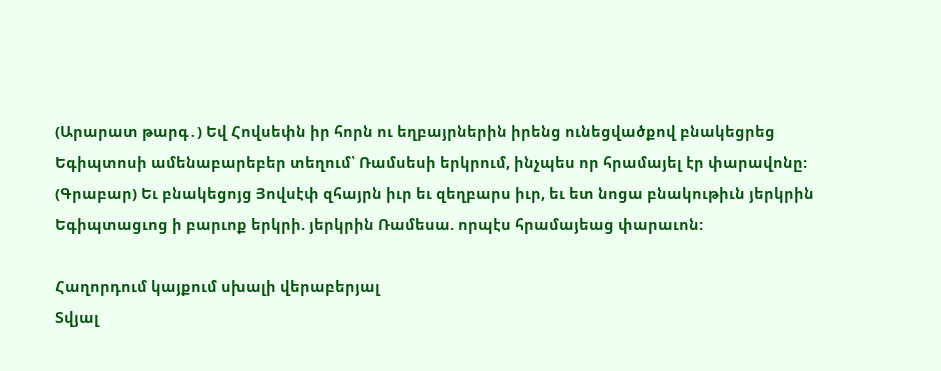(Արարատ թարգ․) Եվ Հովսեփն իր հորն ու եղբայրներին իրենց ունեցվածքով բնակեցրեց Եգիպտոսի ամենաբարեբեր տեղում՝ Ռամսեսի երկրում, ինչպես որ հրամայել էր փարավոնը:
(Գրաբար) Եւ բնակեցոյց Յովսէփ զհայրն իւր եւ զեղբարս իւր, եւ ետ նոցա բնակութիւն յերկրին Եգիպտացւոց ի բարւոք երկրի. յերկրին Ռամեսա. որպէս հրամայեաց փարաւոն:

Հաղորդում կայքում սխալի վերաբերյալ
Տվյալ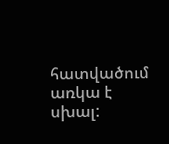հատվածում առկա է սխալ: